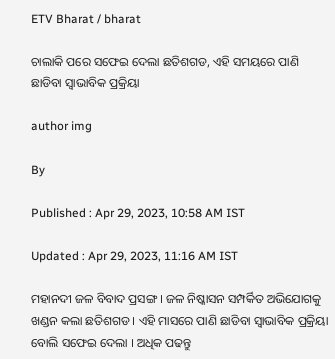ETV Bharat / bharat

ଚାଲାକି ପରେ ସଫେଇ ଦେଲା ଛତିଶଗଡ, ଏହି ସମୟରେ ପାଣି ଛାଡିବା ସ୍ବାଭାବିକ ପ୍ରକ୍ରିୟା

author img

By

Published : Apr 29, 2023, 10:58 AM IST

Updated : Apr 29, 2023, 11:16 AM IST

ମହାନଦୀ ଜଳ ବିବାଦ ପ୍ରସଙ୍ଗ । ଜଳ ନିଷ୍କାସନ ସମ୍ପର୍କିତ ଅଭିଯୋଗକୁ ଖଣ୍ଡନ କଲା ଛତିଶଗଡ । ଏହି ମାସରେ ପାଣି ଛାଡିବା ସ୍ବାଭାବିକ ପ୍ରକ୍ରିୟା ବୋଲି ସଫେଇ ଦେଲା । ଅଧିକ ପଢନ୍ତୁ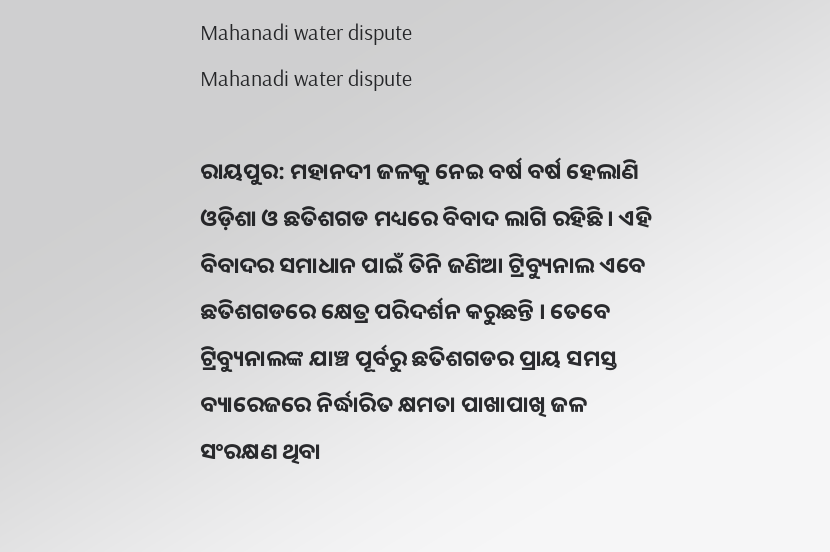Mahanadi water dispute
Mahanadi water dispute

ରାୟପୁର: ମହାନଦୀ ଜଳକୁ ନେଇ ବର୍ଷ ବର୍ଷ ହେଲାଣି ଓଡ଼ିଶା ଓ ଛତିଶଗଡ ମଧ୍ୟରେ ବିବାଦ ଲାଗି ରହିଛି । ଏହି ବିବାଦର ସମାଧାନ ପାଇଁ ତିନି ଜଣିଆ ଟ୍ରିବ୍ୟୁନାଲ ଏବେ ଛତିଶଗଡରେ କ୍ଷେତ୍ର ପରିଦର୍ଶନ କରୁଛନ୍ତି । ତେବେ ଟ୍ରିବ୍ୟୁନାଲଙ୍କ ଯାଞ୍ଚ ପୂର୍ବରୁ ଛତିଶଗଡର ପ୍ରାୟ ସମସ୍ତ ବ୍ୟାରେଜରେ ନିର୍ଦ୍ଧାରିତ କ୍ଷମତା ପାଖାପାଖି ଜଳ ସଂରକ୍ଷଣ ଥିବା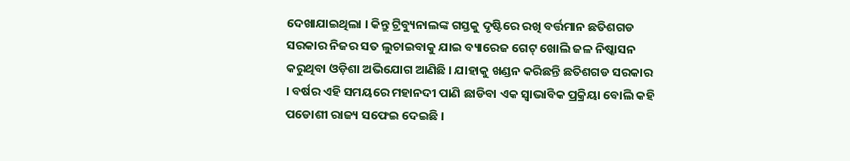ଦେଖାଯାଇଥିଲା । କିନ୍ତୁ ଟ୍ରିବ୍ୟୁନାଲଙ୍କ ଗସ୍ତକୁ ଦୃଷ୍ଟିରେ ରଖି ବର୍ତ୍ତମାନ ଛତିଶଗଡ ସରକାର ନିଜର ସତ ଲୁଚାଇବାକୁ ଯାଇ ବ୍ୟାରେଜ ଗେଟ୍ ଖୋଲି ଜଳ ନିଷ୍କାସନ କରୁଥିବା ଓଡ଼ିଶା ଅଭିଯୋଗ ଆଣିଛି । ଯାହାକୁ ଖଣ୍ଡନ କରିଛନ୍ତି ଛତିଶଗଡ ସରକାର । ବର୍ଷର ଏହି ସମୟରେ ମହାନଦୀ ପାଣି ଛାଡିବା ଏକ ସ୍ବାଭାବିକ ପ୍ରକ୍ରିୟା ବୋଲି କହି ପଡୋଶୀ ରାଜ୍ୟ ସଫେଇ ଦେଇଛି ।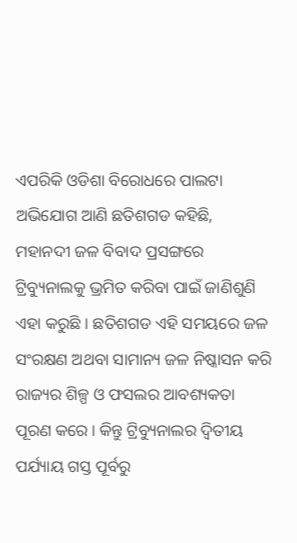ଏପରିକି ଓଡିଶା ବିରୋଧରେ ପାଲଟା ଅଭିଯୋଗ ଆଣି ଛତିଶଗଡ କହିଛି, ମହାନଦୀ ଜଳ ବିବାଦ ପ୍ରସଙ୍ଗରେ ଟ୍ରିବ୍ୟୁନାଲକୁ ଭ୍ରମିତ କରିବା ପାଇଁ ଜାଣିଶୁଣି ଏହା କରୁଛି । ଛତିଶଗଡ ଏହି ସମୟରେ ଜଳ ସଂରକ୍ଷଣ ଅଥବା ସାମାନ୍ୟ ଜଳ ନିଷ୍କାସନ କରି ରାଜ୍ୟର ଶିଳ୍ପ ଓ ଫସଲର ଆବଶ୍ୟକତା ପୂରଣ କରେ । କିନ୍ତୁ ଟ୍ରିବ୍ୟୁନାଲର ଦ୍ବିତୀୟ ପର୍ଯ୍ୟାୟ ଗସ୍ତ ପୂର୍ବରୁ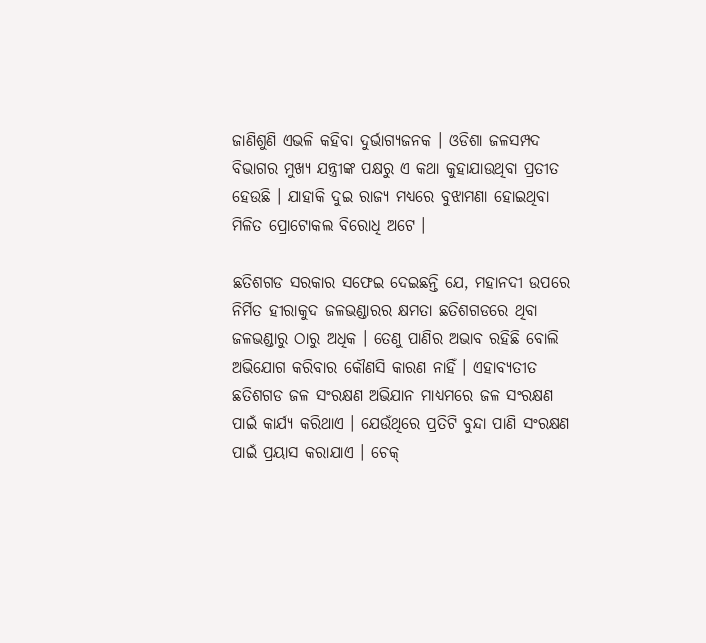ଜାଣିଶୁଣି ଏଭଳି କହିବା ଦୁର୍ଭାଗ୍ୟଜନକ । ଓଡିଶା ଜଳସମ୍ପଦ ବିଭାଗର ମୁଖ୍ୟ ଯନ୍ତ୍ରୀଙ୍କ ପକ୍ଷରୁ ଏ କଥା କୁହାଯାଉଥିବା ପ୍ରତୀତ ହେଉଛି । ଯାହାକି ଦୁଇ ରାଜ୍ୟ ମଧ୍ୟରେ ବୁଝାମଣା ହୋଇଥିବା ମିଳିତ ପ୍ରୋଟୋକଲ ବିରୋଧି ଅଟେ ।

ଛତିଶଗଡ ସରକାର ସଫେଇ ଦେଇଛନ୍ତି ଯେ, ମହାନଦୀ ଉପରେ ନିର୍ମିତ ହୀରାକୁଦ ଜଳଭଣ୍ଡାରର କ୍ଷମତା ଛତିଶଗଡରେ ଥିବା ଜଳଭଣ୍ଡାରୁ ଠାରୁ ଅଧିକ । ତେଣୁ ପାଣିର ଅଭାବ ରହିଛି ବୋଲି ଅଭିଯୋଗ କରିବାର କୌଣସି କାରଣ ନାହିଁ । ଏହାବ୍ୟତୀତ ଛତିଶଗଡ ଜଳ ସଂରକ୍ଷଣ ଅଭିଯାନ ମାଧ୍ୟମରେ ଜଳ ସଂରକ୍ଷଣ ପାଇଁ କାର୍ଯ୍ୟ କରିଥାଏ । ଯେଉଁଥିରେ ପ୍ରତିଟି ବୁନ୍ଦା ପାଣି ସଂରକ୍ଷଣ ପାଇଁ ପ୍ରୟାସ କରାଯାଏ । ଚେକ୍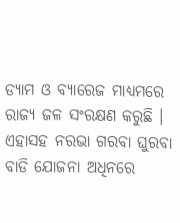ଡ୍ୟାମ ଓ ବ୍ୟାରେଜ ମାଧ୍ୟମରେ ରାଜ୍ୟ ଜଳ ସଂରକ୍ଷଣ କରୁଛି । ଏହାସହ ନରଭା ଗରବା ଘୁରବା ବାଡି ଯୋଜନା ଅଧିନରେ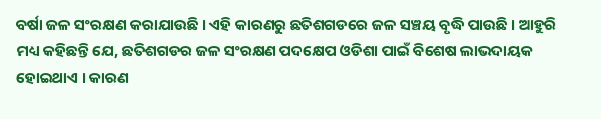ବର୍ଷା ଜଳ ସଂରକ୍ଷଣ କରାଯାଉଛି । ଏହି କାରଣରୁ ଛତିଶଗଡରେ ଜଳ ସଞ୍ଚୟ ବୃଦ୍ଧି ପାଉଛି । ଆହୁରି ମଧ୍ୟ କହିଛନ୍ତି ଯେ, ଛତିଶଗଡର ଜଳ ସଂରକ୍ଷଣ ପଦକ୍ଷେପ ଓଡିଶା ପାଇଁ ବିଶେଷ ଲାଭଦାୟକ ହୋଇଥାଏ । କାରଣ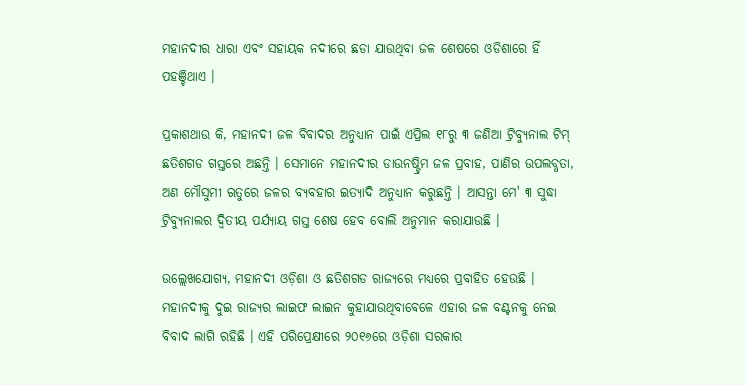ମହାନଦୀର ଧାରା ଏବଂ ସହାୟକ ନଦୀରେ ଛଡା ଯାଉଥିବା ଜଳ ଶେଷରେ ଓଡିଶାରେ ହିଁ ପହଞ୍ଚିଥାଏ ।

ପ୍ରକାଶଥାଉ କି, ମହାନଦୀ ଜଳ ବିବାଦର ଅନୁଧ୍ୟାନ ପାଇଁ ଏପ୍ରିଲ ୧୮ରୁ ୩ ଜଣିଆ ଟ୍ରିବ୍ୟୁନାଲ ଟିମ୍ ଛତିଶଗଡ ଗସ୍ତରେ ଅଛନ୍ତି । ସେମାନେ ମହାନଦୀର ଡାଉନଷ୍ଟ୍ରିମ ଜଳ ପ୍ରବାହ, ପାଣିର ଉପଲବ୍ଧତା, ଅଣ ମୌସୁମୀ ଋତୁରେ ଜଳର ବ୍ୟବହାର ଇତ୍ୟାଦି ଅନୁଧ୍ୟାନ କରୁଛନ୍ତି । ଆସନ୍ତା ମେ' ୩ ସୁଦ୍ଧା ଟ୍ରିବ୍ୟୁନାଲର ଦ୍ବିତୀୟ ପର୍ଯ୍ୟାୟ ଗସ୍ତ ଶେଷ ହେବ ବୋଲି ଅନୁମାନ କରାଯାଉଛି ।

ଉଲ୍ଲେଖଯୋଗ୍ୟ, ମହାନଦୀ ଓଡ଼ିଶା ଓ ଛତିଶଗଡ ରାଜ୍ୟରେ ମଧ୍ୟରେ ପ୍ରବାହିତ ହେଉଛି । ମହାନଦୀକୁ ଦୁଇ ରାଜ୍ୟର ଲାଇଫ ଲାଇନ କୁହାଯାଉଥିବାବେଳେ ଏହାର ଜଳ ବଣ୍ଟନକୁ ନେଇ ବିବାଦ ଲାଗି ରହିଛି । ଏହି ପରିପ୍ରେକ୍ଷୀରେ ୨୦୧୬ରେ ଓଡ଼ିଶା ସରକାର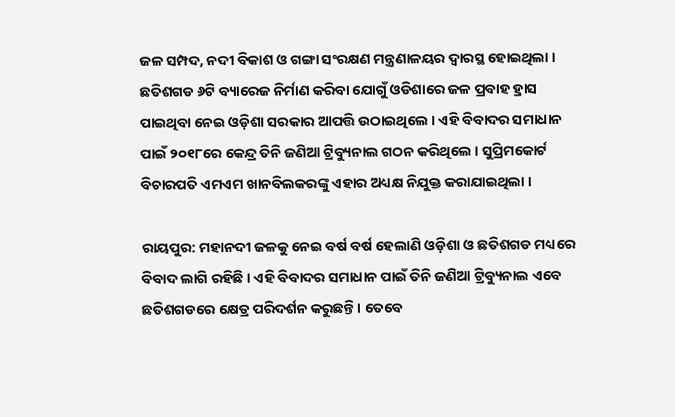ଜଳ ସମ୍ପଦ, ନଦୀ ବିକାଶ ଓ ଗଙ୍ଗା ସଂରକ୍ଷଣ ମନ୍ତ୍ରଣାଳୟର ଦ୍ବାରସ୍ଥ ହୋଇଥିଲା । ଛତିଶଗଡ ୬ଟି ବ୍ୟାରେଜ ନିର୍ମାଣ କରିବା ଯୋଗୁଁ ଓଡିଶାରେ ଜଳ ପ୍ରବାହ ହ୍ରାସ ପାଇଥିବା ନେଇ ଓଡ଼ିଶା ସରକାର ଆପତ୍ତି ଉଠାଇଥିଲେ । ଏହି ବିବାଦର ସମାଧାନ ପାଇଁ ୨୦୧୮ରେ କେନ୍ଦ୍ର ତିନି ଜଣିଆ ଟ୍ରିବ୍ୟୁନାଲ ଗଠନ କରିଥିଲେ । ସୁପ୍ରିମକୋର୍ଟ ବିଚାରପତି ଏମଏମ ଖାନବିଲକରଙ୍କୁ ଏହାର ଅଧ୍ୟକ୍ଷ ନିଯୁକ୍ତ କରାଯାଇଥିଲା ।

ରାୟପୁର: ମହାନଦୀ ଜଳକୁ ନେଇ ବର୍ଷ ବର୍ଷ ହେଲାଣି ଓଡ଼ିଶା ଓ ଛତିଶଗଡ ମଧ୍ୟରେ ବିବାଦ ଲାଗି ରହିଛି । ଏହି ବିବାଦର ସମାଧାନ ପାଇଁ ତିନି ଜଣିଆ ଟ୍ରିବ୍ୟୁନାଲ ଏବେ ଛତିଶଗଡରେ କ୍ଷେତ୍ର ପରିଦର୍ଶନ କରୁଛନ୍ତି । ତେବେ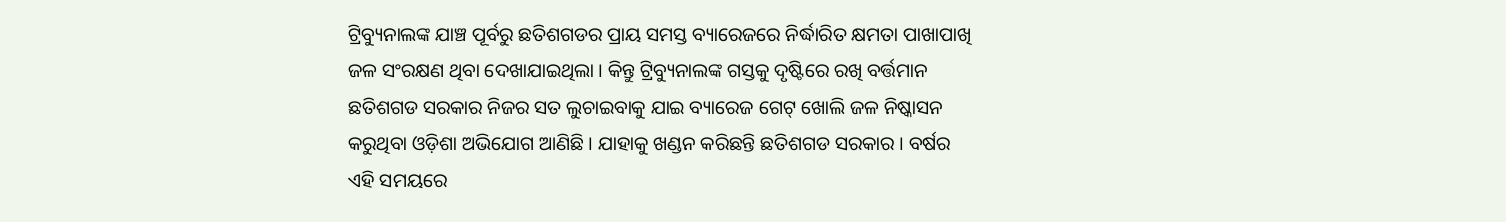ଟ୍ରିବ୍ୟୁନାଲଙ୍କ ଯାଞ୍ଚ ପୂର୍ବରୁ ଛତିଶଗଡର ପ୍ରାୟ ସମସ୍ତ ବ୍ୟାରେଜରେ ନିର୍ଦ୍ଧାରିତ କ୍ଷମତା ପାଖାପାଖି ଜଳ ସଂରକ୍ଷଣ ଥିବା ଦେଖାଯାଇଥିଲା । କିନ୍ତୁ ଟ୍ରିବ୍ୟୁନାଲଙ୍କ ଗସ୍ତକୁ ଦୃଷ୍ଟିରେ ରଖି ବର୍ତ୍ତମାନ ଛତିଶଗଡ ସରକାର ନିଜର ସତ ଲୁଚାଇବାକୁ ଯାଇ ବ୍ୟାରେଜ ଗେଟ୍ ଖୋଲି ଜଳ ନିଷ୍କାସନ କରୁଥିବା ଓଡ଼ିଶା ଅଭିଯୋଗ ଆଣିଛି । ଯାହାକୁ ଖଣ୍ଡନ କରିଛନ୍ତି ଛତିଶଗଡ ସରକାର । ବର୍ଷର ଏହି ସମୟରେ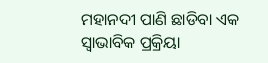ମହାନଦୀ ପାଣି ଛାଡିବା ଏକ ସ୍ବାଭାବିକ ପ୍ରକ୍ରିୟା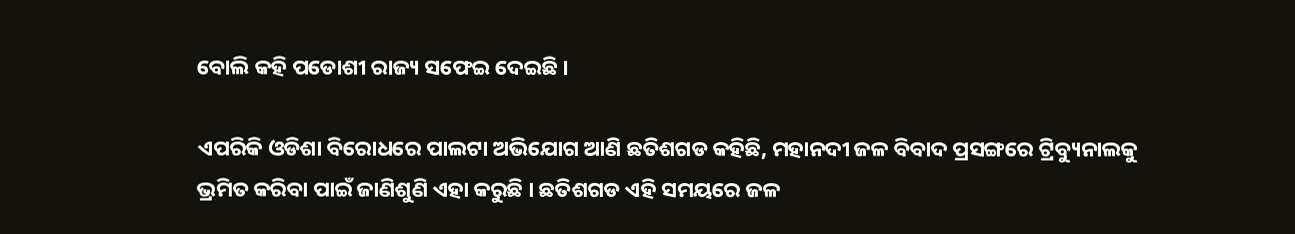ବୋଲି କହି ପଡୋଶୀ ରାଜ୍ୟ ସଫେଇ ଦେଇଛି ।

ଏପରିକି ଓଡିଶା ବିରୋଧରେ ପାଲଟା ଅଭିଯୋଗ ଆଣି ଛତିଶଗଡ କହିଛି, ମହାନଦୀ ଜଳ ବିବାଦ ପ୍ରସଙ୍ଗରେ ଟ୍ରିବ୍ୟୁନାଲକୁ ଭ୍ରମିତ କରିବା ପାଇଁ ଜାଣିଶୁଣି ଏହା କରୁଛି । ଛତିଶଗଡ ଏହି ସମୟରେ ଜଳ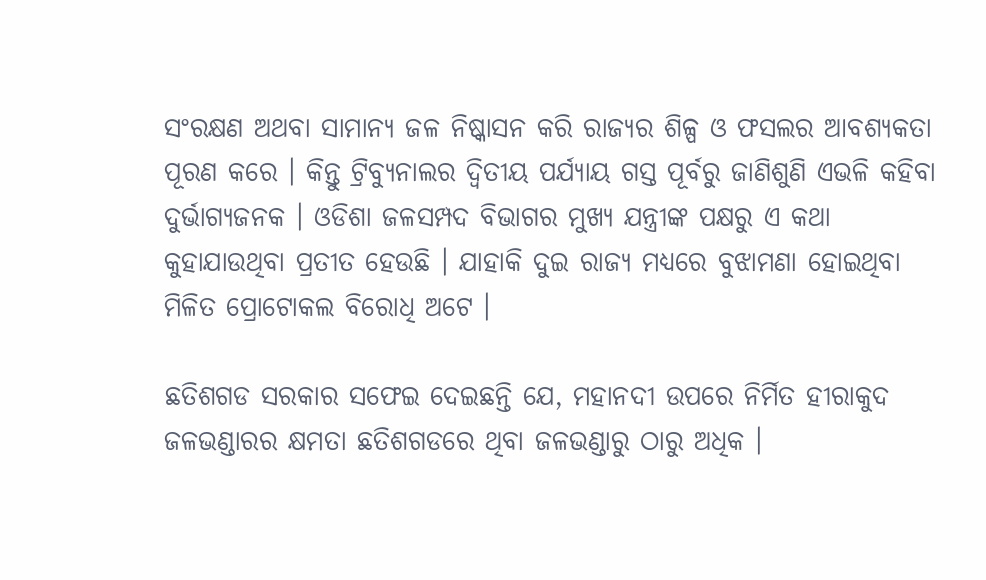ସଂରକ୍ଷଣ ଅଥବା ସାମାନ୍ୟ ଜଳ ନିଷ୍କାସନ କରି ରାଜ୍ୟର ଶିଳ୍ପ ଓ ଫସଲର ଆବଶ୍ୟକତା ପୂରଣ କରେ । କିନ୍ତୁ ଟ୍ରିବ୍ୟୁନାଲର ଦ୍ବିତୀୟ ପର୍ଯ୍ୟାୟ ଗସ୍ତ ପୂର୍ବରୁ ଜାଣିଶୁଣି ଏଭଳି କହିବା ଦୁର୍ଭାଗ୍ୟଜନକ । ଓଡିଶା ଜଳସମ୍ପଦ ବିଭାଗର ମୁଖ୍ୟ ଯନ୍ତ୍ରୀଙ୍କ ପକ୍ଷରୁ ଏ କଥା କୁହାଯାଉଥିବା ପ୍ରତୀତ ହେଉଛି । ଯାହାକି ଦୁଇ ରାଜ୍ୟ ମଧ୍ୟରେ ବୁଝାମଣା ହୋଇଥିବା ମିଳିତ ପ୍ରୋଟୋକଲ ବିରୋଧି ଅଟେ ।

ଛତିଶଗଡ ସରକାର ସଫେଇ ଦେଇଛନ୍ତି ଯେ, ମହାନଦୀ ଉପରେ ନିର୍ମିତ ହୀରାକୁଦ ଜଳଭଣ୍ଡାରର କ୍ଷମତା ଛତିଶଗଡରେ ଥିବା ଜଳଭଣ୍ଡାରୁ ଠାରୁ ଅଧିକ ।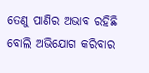ତେଣୁ ପାଣିର ଅଭାବ ରହିଛି ବୋଲି ଅଭିଯୋଗ କରିବାର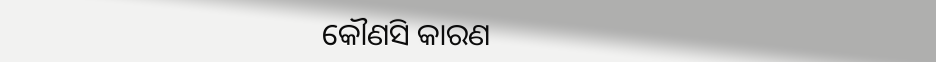କୌଣସି କାରଣ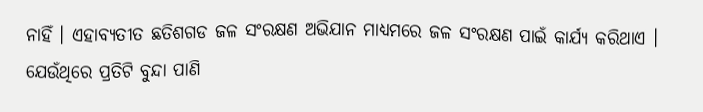ନାହିଁ । ଏହାବ୍ୟତୀତ ଛତିଶଗଡ ଜଳ ସଂରକ୍ଷଣ ଅଭିଯାନ ମାଧ୍ୟମରେ ଜଳ ସଂରକ୍ଷଣ ପାଇଁ କାର୍ଯ୍ୟ କରିଥାଏ । ଯେଉଁଥିରେ ପ୍ରତିଟି ବୁନ୍ଦା ପାଣି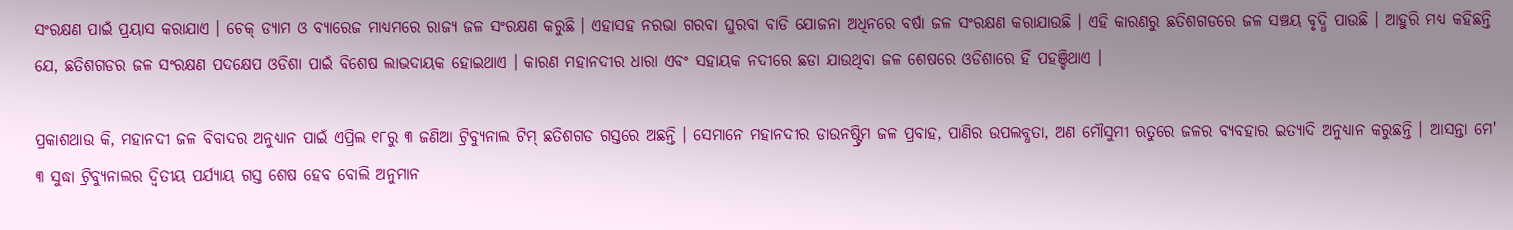ସଂରକ୍ଷଣ ପାଇଁ ପ୍ରୟାସ କରାଯାଏ । ଚେକ୍ ଡ୍ୟାମ ଓ ବ୍ୟାରେଜ ମାଧ୍ୟମରେ ରାଜ୍ୟ ଜଳ ସଂରକ୍ଷଣ କରୁଛି । ଏହାସହ ନରଭା ଗରବା ଘୁରବା ବାଡି ଯୋଜନା ଅଧିନରେ ବର୍ଷା ଜଳ ସଂରକ୍ଷଣ କରାଯାଉଛି । ଏହି କାରଣରୁ ଛତିଶଗଡରେ ଜଳ ସଞ୍ଚୟ ବୃଦ୍ଧି ପାଉଛି । ଆହୁରି ମଧ୍ୟ କହିଛନ୍ତି ଯେ, ଛତିଶଗଡର ଜଳ ସଂରକ୍ଷଣ ପଦକ୍ଷେପ ଓଡିଶା ପାଇଁ ବିଶେଷ ଲାଭଦାୟକ ହୋଇଥାଏ । କାରଣ ମହାନଦୀର ଧାରା ଏବଂ ସହାୟକ ନଦୀରେ ଛଡା ଯାଉଥିବା ଜଳ ଶେଷରେ ଓଡିଶାରେ ହିଁ ପହଞ୍ଚିଥାଏ ।

ପ୍ରକାଶଥାଉ କି, ମହାନଦୀ ଜଳ ବିବାଦର ଅନୁଧ୍ୟାନ ପାଇଁ ଏପ୍ରିଲ ୧୮ରୁ ୩ ଜଣିଆ ଟ୍ରିବ୍ୟୁନାଲ ଟିମ୍ ଛତିଶଗଡ ଗସ୍ତରେ ଅଛନ୍ତି । ସେମାନେ ମହାନଦୀର ଡାଉନଷ୍ଟ୍ରିମ ଜଳ ପ୍ରବାହ, ପାଣିର ଉପଲବ୍ଧତା, ଅଣ ମୌସୁମୀ ଋତୁରେ ଜଳର ବ୍ୟବହାର ଇତ୍ୟାଦି ଅନୁଧ୍ୟାନ କରୁଛନ୍ତି । ଆସନ୍ତା ମେ' ୩ ସୁଦ୍ଧା ଟ୍ରିବ୍ୟୁନାଲର ଦ୍ବିତୀୟ ପର୍ଯ୍ୟାୟ ଗସ୍ତ ଶେଷ ହେବ ବୋଲି ଅନୁମାନ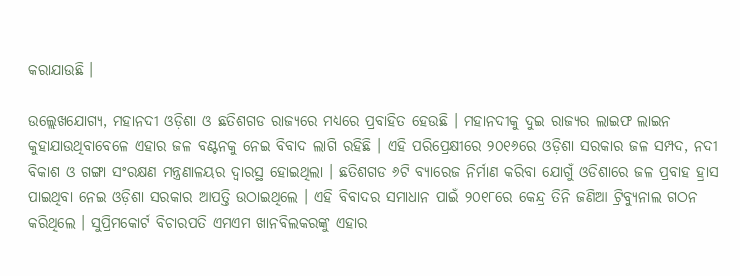କରାଯାଉଛି ।

ଉଲ୍ଲେଖଯୋଗ୍ୟ, ମହାନଦୀ ଓଡ଼ିଶା ଓ ଛତିଶଗଡ ରାଜ୍ୟରେ ମଧ୍ୟରେ ପ୍ରବାହିତ ହେଉଛି । ମହାନଦୀକୁ ଦୁଇ ରାଜ୍ୟର ଲାଇଫ ଲାଇନ କୁହାଯାଉଥିବାବେଳେ ଏହାର ଜଳ ବଣ୍ଟନକୁ ନେଇ ବିବାଦ ଲାଗି ରହିଛି । ଏହି ପରିପ୍ରେକ୍ଷୀରେ ୨୦୧୬ରେ ଓଡ଼ିଶା ସରକାର ଜଳ ସମ୍ପଦ, ନଦୀ ବିକାଶ ଓ ଗଙ୍ଗା ସଂରକ୍ଷଣ ମନ୍ତ୍ରଣାଳୟର ଦ୍ବାରସ୍ଥ ହୋଇଥିଲା । ଛତିଶଗଡ ୬ଟି ବ୍ୟାରେଜ ନିର୍ମାଣ କରିବା ଯୋଗୁଁ ଓଡିଶାରେ ଜଳ ପ୍ରବାହ ହ୍ରାସ ପାଇଥିବା ନେଇ ଓଡ଼ିଶା ସରକାର ଆପତ୍ତି ଉଠାଇଥିଲେ । ଏହି ବିବାଦର ସମାଧାନ ପାଇଁ ୨୦୧୮ରେ କେନ୍ଦ୍ର ତିନି ଜଣିଆ ଟ୍ରିବ୍ୟୁନାଲ ଗଠନ କରିଥିଲେ । ସୁପ୍ରିମକୋର୍ଟ ବିଚାରପତି ଏମଏମ ଖାନବିଲକରଙ୍କୁ ଏହାର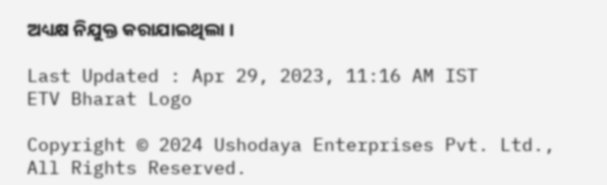ଅଧ୍ୟକ୍ଷ ନିଯୁକ୍ତ କରାଯାଇଥିଲା ।

Last Updated : Apr 29, 2023, 11:16 AM IST
ETV Bharat Logo

Copyright © 2024 Ushodaya Enterprises Pvt. Ltd., All Rights Reserved.